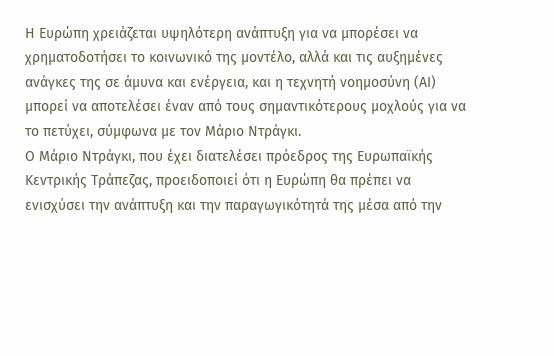Η Ευρώπη χρειάζεται υψηλότερη ανάπτυξη για να μπορέσει να χρηματοδοτήσει το κοινωνικό της μοντέλο, αλλά και τις αυξημένες ανάγκες της σε άμυνα και ενέργεια, και η τεχνητή νοημοσύνη (ΑΙ) μπορεί να αποτελέσει έναν από τους σημαντικότερους μοχλούς για να το πετύχει, σύμφωνα με τον Μάριο Ντράγκι.
Ο Μάριο Ντράγκι, που έχει διατελέσει πρόεδρος της Ευρωπαϊκής Κεντρικής Τράπεζας, προειδοποιεί ότι η Ευρώπη θα πρέπει να ενισχύσει την ανάπτυξη και την παραγωγικότητά της μέσα από την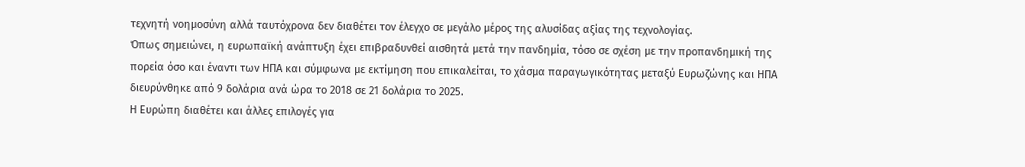τεχνητή νοημοσύνη αλλά ταυτόχρονα δεν διαθέτει τον έλεγχο σε μεγάλο μέρος της αλυσίδας αξίας της τεχνολογίας.
Όπως σημειώνει, η ευρωπαϊκή ανάπτυξη έχει επιβραδυνθεί αισθητά μετά την πανδημία, τόσο σε σχέση με την προπανδημική της πορεία όσο και έναντι των ΗΠΑ και σύμφωνα με εκτίμηση που επικαλείται, το χάσμα παραγωγικότητας μεταξύ Ευρωζώνης και ΗΠΑ διευρύνθηκε από 9 δολάρια ανά ώρα το 2018 σε 21 δολάρια το 2025.
Η Ευρώπη διαθέτει και άλλες επιλογές για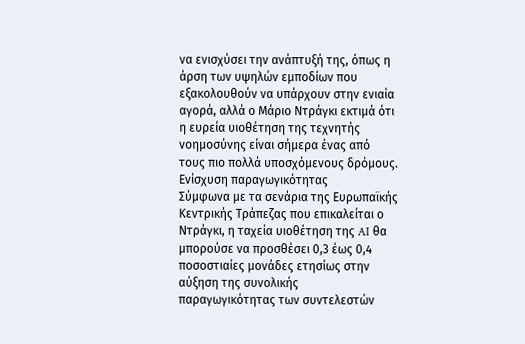να ενισχύσει την ανάπτυξή της, όπως η άρση των υψηλών εμποδίων που εξακολουθούν να υπάρχουν στην ενιαία αγορά, αλλά ο Μάριο Ντράγκι εκτιμά ότι η ευρεία υιοθέτηση της τεχνητής νοημοσύνης είναι σήμερα ένας από τους πιο πολλά υποσχόμενους δρόμους.
Ενίσχυση παραγωγικότητας
Σύμφωνα με τα σενάρια της Ευρωπαϊκής Κεντρικής Τράπεζας που επικαλείται ο Ντράγκι, η ταχεία υιοθέτηση της AI θα μπορούσε να προσθέσει 0,3 έως 0,4 ποσοστιαίες μονάδες ετησίως στην αύξηση της συνολικής παραγωγικότητας των συντελεστών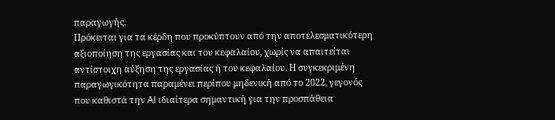παραγωγής.
Πρόκειται για τα κέρδη που προκύπτουν από την αποτελεσματικότερη αξιοποίηση της εργασίας και του κεφαλαίου, χωρίς να απαιτείται αντίστοιχη αύξηση της εργασίας ή του κεφαλαίου. Η συγκεκριμένη παραγωγικότητα παραμένει περίπου μηδενική από το 2022, γεγονός που καθιστά την AI ιδιαίτερα σημαντική για την προσπάθεια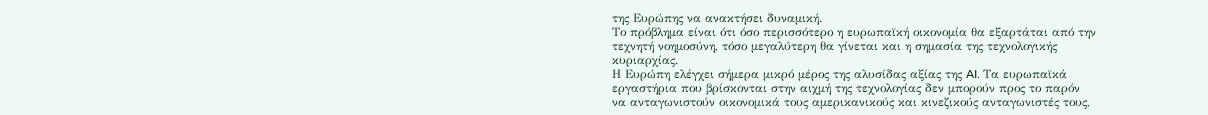της Ευρώπης να ανακτήσει δυναμική.
Το πρόβλημα είναι ότι όσο περισσότερο η ευρωπαϊκή οικονομία θα εξαρτάται από την τεχνητή νοημοσύνη, τόσο μεγαλύτερη θα γίνεται και η σημασία της τεχνολογικής κυριαρχίας.
Η Ευρώπη ελέγχει σήμερα μικρό μέρος της αλυσίδας αξίας της AI. Τα ευρωπαϊκά εργαστήρια που βρίσκονται στην αιχμή της τεχνολογίας δεν μπορούν προς το παρόν να ανταγωνιστούν οικονομικά τους αμερικανικούς και κινεζικούς ανταγωνιστές τους,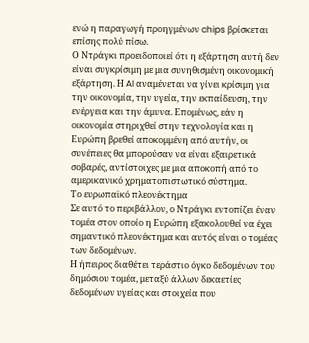ενώ η παραγωγή προηγμένων chips βρίσκεται επίσης πολύ πίσω.
Ο Ντράγκι προειδοποιεί ότι η εξάρτηση αυτή δεν είναι συγκρίσιμη με μια συνηθισμένη οικονομική εξάρτηση. Η AI αναμένεται να γίνει κρίσιμη για την οικονομία, την υγεία, την εκπαίδευση, την ενέργεια και την άμυνα. Επομένως, εάν η οικονομία στηριχθεί στην τεχνολογία και η Ευρώπη βρεθεί αποκομμένη από αυτήν, οι συνέπειες θα μπορούσαν να είναι εξαιρετικά σοβαρές, αντίστοιχες με μια αποκοπή από το αμερικανικό χρηματοπιστωτικό σύστημα.
Το ευρωπαϊκό πλεονέκτημα
Σε αυτό το περιβάλλον, ο Ντράγκι εντοπίζει έναν τομέα στον οποίο η Ευρώπη εξακολουθεί να έχει σημαντικό πλεονέκτημα και αυτός είναι ο τομέας των δεδομένων.
Η ήπειρος διαθέτει τεράστιο όγκο δεδομένων του δημόσιου τομέα, μεταξύ άλλων δεκαετίες δεδομένων υγείας και στοιχεία που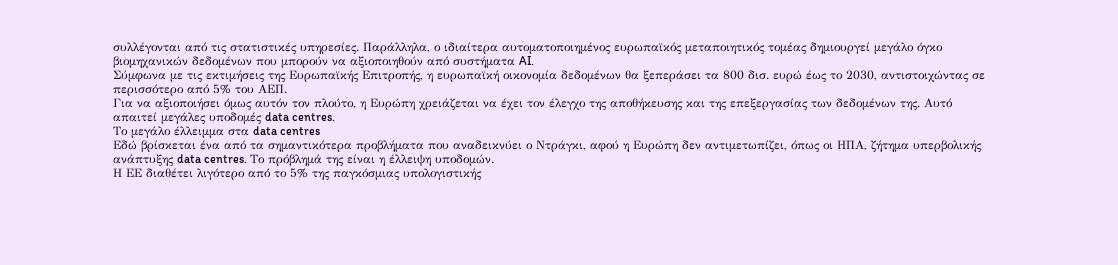συλλέγονται από τις στατιστικές υπηρεσίες. Παράλληλα, ο ιδιαίτερα αυτοματοποιημένος ευρωπαϊκός μεταποιητικός τομέας δημιουργεί μεγάλο όγκο βιομηχανικών δεδομένων που μπορούν να αξιοποιηθούν από συστήματα AI.
Σύμφωνα με τις εκτιμήσεις της Ευρωπαϊκής Επιτροπής, η ευρωπαϊκή οικονομία δεδομένων θα ξεπεράσει τα 800 δισ. ευρώ έως το 2030, αντιστοιχώντας σε περισσότερο από 5% του ΑΕΠ.
Για να αξιοποιήσει όμως αυτόν τον πλούτο, η Ευρώπη χρειάζεται να έχει τον έλεγχο της αποθήκευσης και της επεξεργασίας των δεδομένων της. Αυτό απαιτεί μεγάλες υποδομές data centres.
Το μεγάλο έλλειμμα στα data centres
Εδώ βρίσκεται ένα από τα σημαντικότερα προβλήματα που αναδεικνύει ο Ντράγκι, αφού η Ευρώπη δεν αντιμετωπίζει, όπως οι ΗΠΑ, ζήτημα υπερβολικής ανάπτυξης data centres. Το πρόβλημά της είναι η έλλειψη υποδομών.
Η ΕΕ διαθέτει λιγότερο από το 5% της παγκόσμιας υπολογιστικής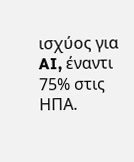ισχύος για AI, έναντι 75% στις ΗΠΑ.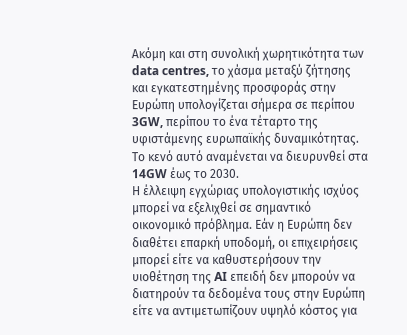Ακόμη και στη συνολική χωρητικότητα των data centres, το χάσμα μεταξύ ζήτησης και εγκατεστημένης προσφοράς στην Ευρώπη υπολογίζεται σήμερα σε περίπου 3GW, περίπου το ένα τέταρτο της υφιστάμενης ευρωπαϊκής δυναμικότητας. Το κενό αυτό αναμένεται να διευρυνθεί στα 14GW έως το 2030.
Η έλλειψη εγχώριας υπολογιστικής ισχύος μπορεί να εξελιχθεί σε σημαντικό οικονομικό πρόβλημα. Εάν η Ευρώπη δεν διαθέτει επαρκή υποδομή, οι επιχειρήσεις μπορεί είτε να καθυστερήσουν την υιοθέτηση της AI επειδή δεν μπορούν να διατηρούν τα δεδομένα τους στην Ευρώπη είτε να αντιμετωπίζουν υψηλό κόστος για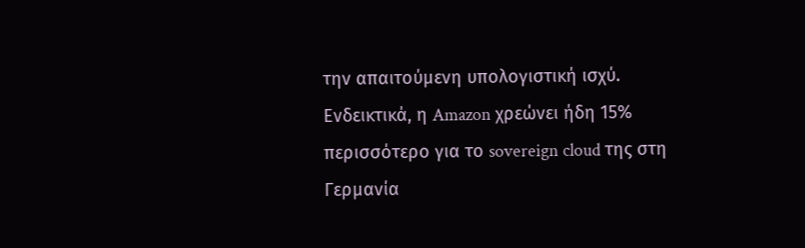την απαιτούμενη υπολογιστική ισχύ.
Ενδεικτικά, η Amazon χρεώνει ήδη 15% περισσότερο για το sovereign cloud της στη Γερμανία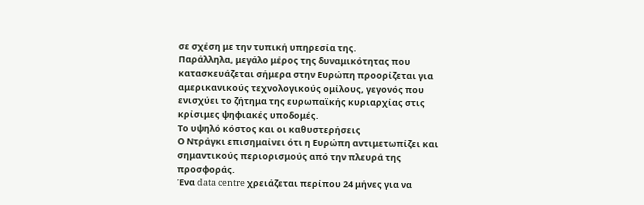σε σχέση με την τυπική υπηρεσία της.
Παράλληλα, μεγάλο μέρος της δυναμικότητας που κατασκευάζεται σήμερα στην Ευρώπη προορίζεται για αμερικανικούς τεχνολογικούς ομίλους, γεγονός που ενισχύει το ζήτημα της ευρωπαϊκής κυριαρχίας στις κρίσιμες ψηφιακές υποδομές.
Το υψηλό κόστος και οι καθυστερήσεις
Ο Ντράγκι επισημαίνει ότι η Ευρώπη αντιμετωπίζει και σημαντικούς περιορισμούς από την πλευρά της προσφοράς.
Ένα data centre χρειάζεται περίπου 24 μήνες για να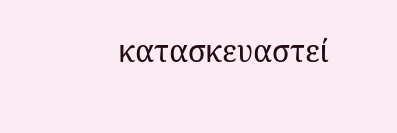κατασκευαστεί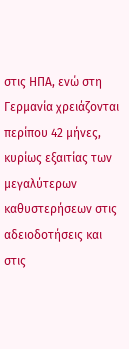στις ΗΠΑ, ενώ στη Γερμανία χρειάζονται περίπου 42 μήνες, κυρίως εξαιτίας των μεγαλύτερων καθυστερήσεων στις αδειοδοτήσεις και στις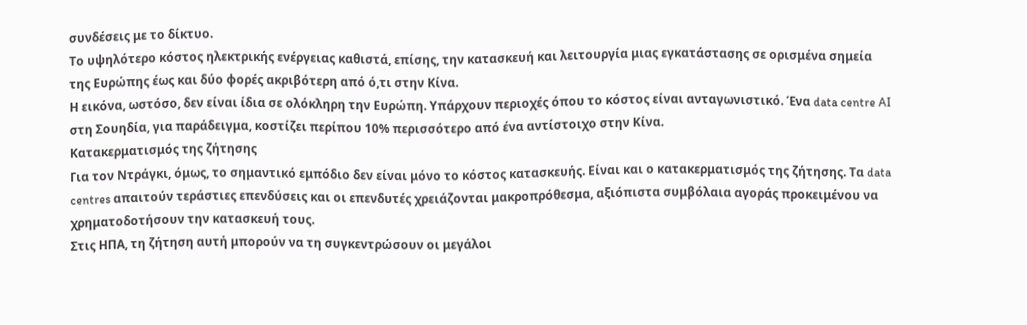συνδέσεις με το δίκτυο.
Το υψηλότερο κόστος ηλεκτρικής ενέργειας καθιστά, επίσης, την κατασκευή και λειτουργία μιας εγκατάστασης σε ορισμένα σημεία της Ευρώπης έως και δύο φορές ακριβότερη από ό,τι στην Κίνα.
Η εικόνα, ωστόσο, δεν είναι ίδια σε ολόκληρη την Ευρώπη. Υπάρχουν περιοχές όπου το κόστος είναι ανταγωνιστικό. Ένα data centre AI στη Σουηδία, για παράδειγμα, κοστίζει περίπου 10% περισσότερο από ένα αντίστοιχο στην Κίνα.
Κατακερματισμός της ζήτησης
Για τον Ντράγκι, όμως, το σημαντικό εμπόδιο δεν είναι μόνο το κόστος κατασκευής. Είναι και ο κατακερματισμός της ζήτησης. Τα data centres απαιτούν τεράστιες επενδύσεις και οι επενδυτές χρειάζονται μακροπρόθεσμα, αξιόπιστα συμβόλαια αγοράς προκειμένου να χρηματοδοτήσουν την κατασκευή τους.
Στις ΗΠΑ, τη ζήτηση αυτή μπορούν να τη συγκεντρώσουν οι μεγάλοι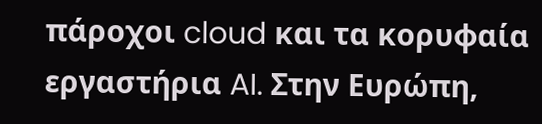πάροχοι cloud και τα κορυφαία εργαστήρια AI. Στην Ευρώπη,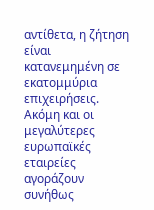αντίθετα, η ζήτηση είναι κατανεμημένη σε εκατομμύρια επιχειρήσεις.
Ακόμη και οι μεγαλύτερες ευρωπαϊκές εταιρείες αγοράζουν συνήθως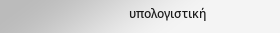υπολογιστική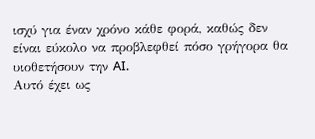ισχύ για έναν χρόνο κάθε φορά, καθώς δεν είναι εύκολο να προβλεφθεί πόσο γρήγορα θα υιοθετήσουν την AI.
Αυτό έχει ως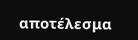αποτέλεσμα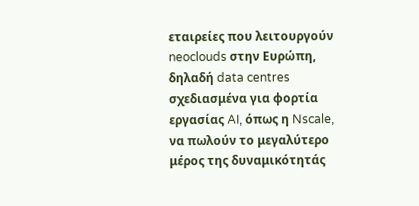εταιρείες που λειτουργούν neoclouds στην Ευρώπη, δηλαδή data centres σχεδιασμένα για φορτία εργασίας AI, όπως η Nscale, να πωλούν το μεγαλύτερο μέρος της δυναμικότητάς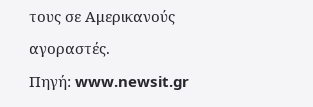τους σε Αμερικανούς αγοραστές.
Πηγή: www.newsit.gr